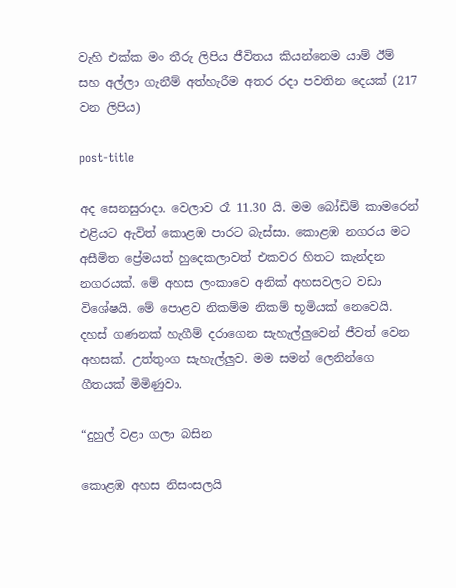වැහි එක්ක මං තීරු ලිපිය ජීවිතය කියන්නෙම යාම් ඊම් සහ අල්ලා ගැනීම් අත්හැරීම අතර රදා පවතින දෙයක් (217 වන ලිපිය)

post-title

අද සෙනසුරාදා. වෙලාව රෑ 11.30 යි. මම බෝඩිම් කාමරෙන් එළියට ඇවිත් කොළඹ පාරට බැස්සා. කොළඹ නගරය මට අසීමිත ප්‍රේමයත් හුදෙකලාවත් එකවර හිතට කැන්දන නගරයක්. මේ අහස ලංකාවෙ අනික් අහසවලට වඩා විශේෂයි. මේ පොළව නිකම්ම නිකම් භූමියක් නෙවෙයි. දහස් ගණනක් හැගීම් දරාගෙන සැහැල්ලුවෙන් ජීවත් වෙන අහසක්. උත්තුංග සැහැල්ලුව. මම සමන් ලෙනින්ගෙ ගීතයක් මිමිණුවා.

“දුහුල් වළා ගලා බසින

කොළඹ අහස නිසංසලයි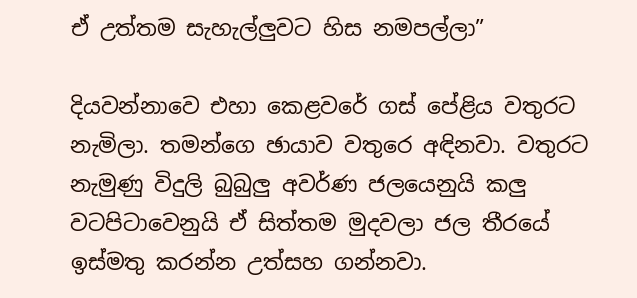ඒ උත්තම සැහැල්ලුවට හිස නමපල්ලා”

දියවන්නාවෙ එහා කෙළවරේ ගස් පේළිය වතුරට නැමිලා. තමන්ගෙ ඡායාව වතුරෙ අඳිනවා. වතුරට නැමුණු විදුලි බුබුලු අවර්ණ ජලයෙනුයි කලු වටපිටාවෙනුයි ඒ සිත්තම මුදවලා ජල තීරයේ ඉස්මතු කරන්න උත්සහ ගන්නවා.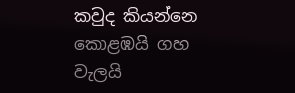කවුද කියන්නෙ කොළඹයි ගහ වැලයි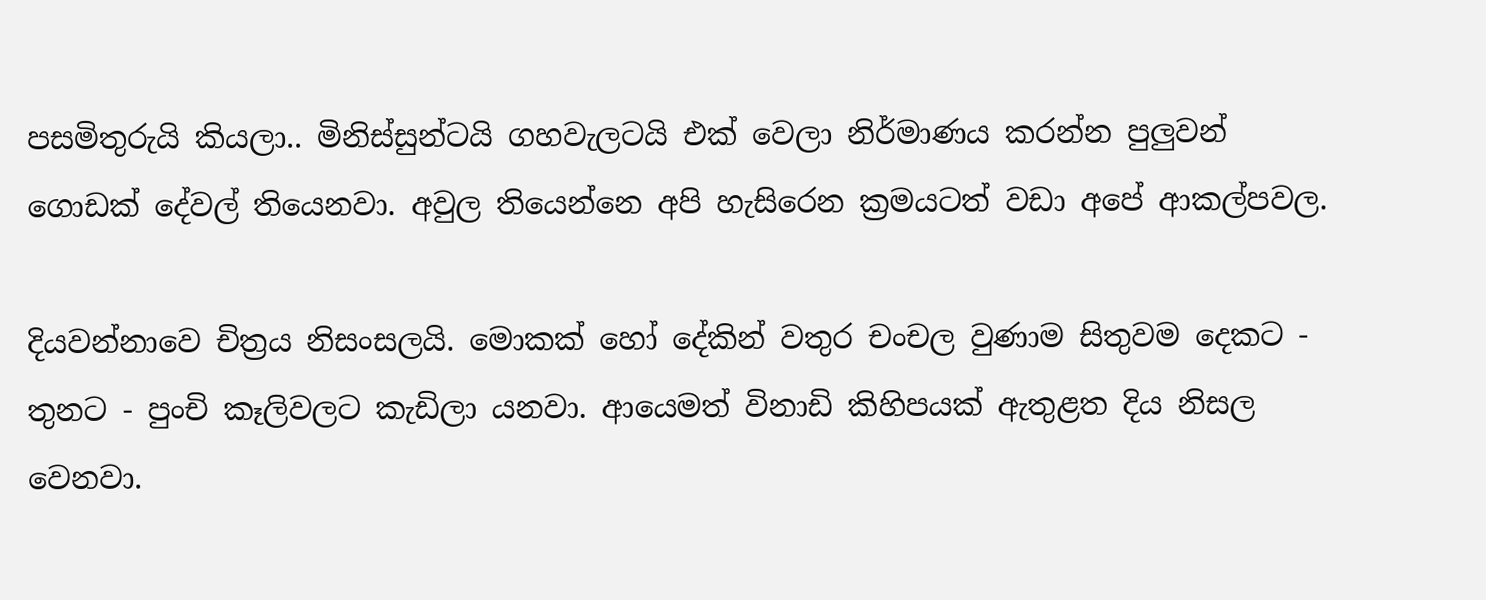පසමිතුරුයි කියලා.. මිනිස්සුන්ටයි ගහවැලටයි එක් වෙලා නිර්මාණය කරන්න පුලුවන් ගොඩක් දේවල් තියෙනවා. අවුල තියෙන්නෙ අපි හැසිරෙන ක්‍රමයටත් වඩා අපේ ආකල්පවල.

දියවන්නාවෙ චිත්‍රය නිසංසලයි. මොකක් හෝ දේකින් වතුර චංචල වුණාම සිතුවම දෙකට - තුනට - පුංචි කෑලිවලට කැඩිලා යනවා. ආයෙමත් විනාඩි කිහිපයක් ඇතුළත දිය නිසල වෙනවා.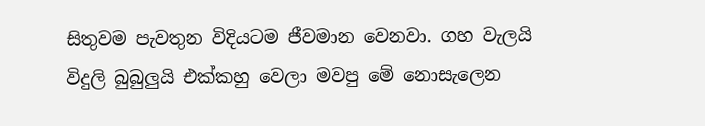සිතුවම පැවතුන විදියටම ජීවමාන වෙනවා. ගහ වැලයි විදුලි බුබුලුයි එක්කහු වෙලා මවපු මේ නොසැලෙන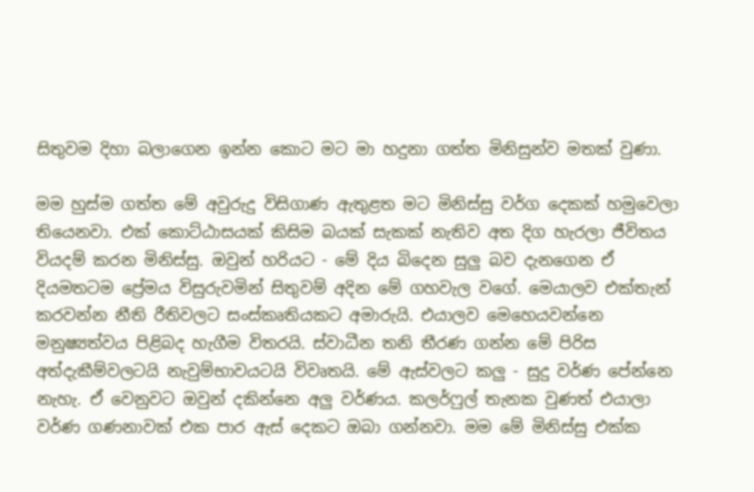සිතුවම දිහා බලාගෙන ඉන්න කොට මට මා හදුනා ගත්ත මිනිසුන්ව මතක් වුණා.

මම හුස්ම ගත්ත මේ අවුරුදු විසිගාණ ඇතුළත මට මිනිස්සු වර්ග දෙකක් හමුවෙලා තියෙනවා. එක් කොට්ඨාසයක් කිසිම බයක් සැකක් නැතිව අත දිග හැරලා ජීවිතය වියදම් කරන මිනිස්සු. ඔවුන් හරියට - මේ දිය බිදෙන සුලු බව දැනගෙන ඒ දියමතටම ප්‍රේමය විසුරුවමින් සිතුවම් අදින මේ ගහවැල වගේ. මෙයාලව එක්තැන් කරවන්න නීති රීතිවලට සංස්කෘතියකට අමාරුයි. එයාලව මෙහෙයවන්නෙ මනුෂ්‍යත්වය පිළිබද හැගීම විතරයි. ස්වාධීන තනි තීරණ ගන්න මේ පිරිස අත්දැකීම්වලටයි නැවුම්භාවයටයි විවෘතයි. මේ ඇස්වලට කලු - සුදු වර්ණ පේන්නෙ නැහැ. ඒ වෙනුවට ඔවුන් දකින්නෙ අලු වර්ණය. කලර්ෆුල් තැනක වුණත් එයාලා වර්ණ ගණනාවක් එක පාර ඇස් දෙකට ඔබා ගන්නවා. මම මේ මිනිස්සු එක්ක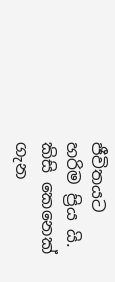ජීවිතයට හරිම ප්‍රිය යි. කිසි කෙනෙක් ගැන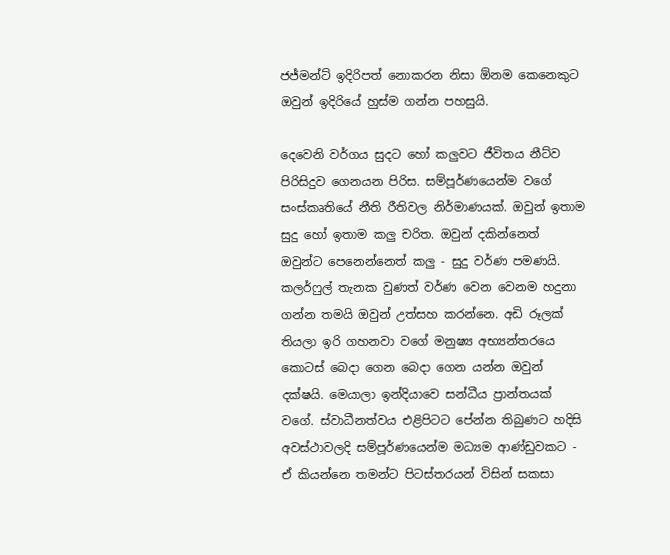ජජ්මන්ට් ඉදිරිපත් නොකරන නිසා ඕනම කෙනෙකුට ඔවුන් ඉදිරියේ හුස්ම ගන්න පහසුයි.

දෙවෙනි වර්ගය සුදට හෝ කලුවට ජීවිතය නීට්ව පිරිසිදුව ගෙනයන පිරිස. සම්පූර්ණයෙන්ම වගේ සංස්කෘතියේ නීති රීතිවල නිර්මාණයක්. ඔවුන් ඉතාම සුදු හෝ ඉතාම කලු චරිත. ඔවුන් දකින්නෙත් ඔවුන්ට පෙනෙන්නෙත් කලු - සුදු වර්ණ පමණයි. කලර්ෆුල් තැනක වුණත් වර්ණ වෙන වෙනම හදුනා ගන්න තමයි ඔවුන් උත්සහ කරන්නෙ. අඩි රූලක් තියලා ඉරි ගහනවා වගේ මනුෂ්‍ය අභ්‍යන්තරයෙ කොටස් බෙදා ගෙන බෙදා ගෙන යන්න ඔවුන් දක්ෂයි. මෙයාලා ඉන්දියාවෙ සන්ධීය ප්‍රාන්තයක් වගේ. ස්වාධීනත්වය එළිපිටට පේන්න තිබුණට හදිසි අවස්ථාවලදි සම්පූර්ණයෙන්ම මධ්‍යම ආණ්ඩුවකට - ඒ කියන්නෙ තමන්ට පිටස්තරයන් විසින් සකසා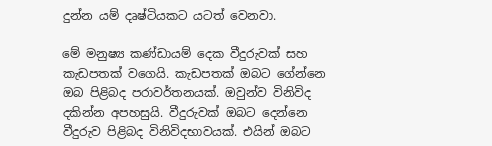දුන්න යම් දෘෂ්ටියකට යටත් වෙනවා.

මේ මනුෂ්‍ය කණ්ඩායම් දෙක වීදුරුවක් සහ කැඩපතක් වගෙයි. කැඩපතක් ඔබට ගේන්නෙ ඔබ පිළිබද පරාවර්තනයක්. ඔවුන්ව විනිවිද දකින්න අපහසුයි. වීදුරුවක් ඔබට දෙන්නෙ වීදුරුව පිළිබද විනිවිදභාවයක්. එයින් ඔබට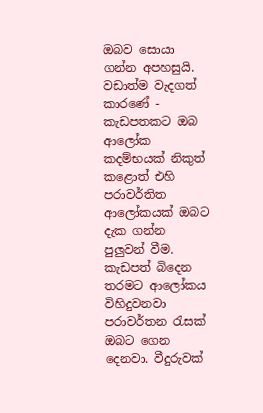ඔබව සොයා ගන්න අපහසුයි. වඩාත්ම වැදගත් කාරණේ - කැඩපතකට ඔබ ආලෝක කදම්භයක් නිකුත් කළොත් එහි පරාවර්තිත ආලෝකයක් ඔබට දැක ගන්න පුලුවන් වීම. කැඩපත් බිදෙන තරමට ආලෝකය විහිදුවනවා පරාවර්තන රැසක් ඔබට ගෙන දෙනවා. වීදුරුවක්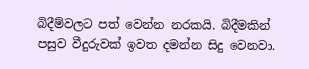බිදීම්වලට පත් වෙන්න නරකයි. බිදීමකින් පසුව වීදුරුවක් ඉවත දමන්න සිදු වෙනවා.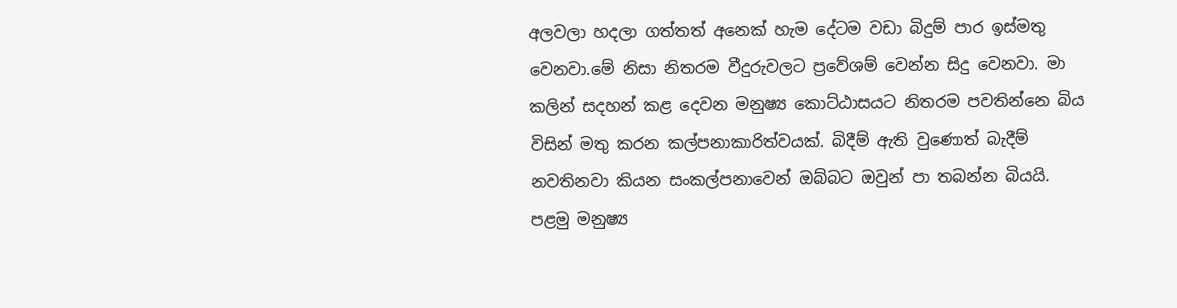අලවලා හදලා ගත්තත් අනෙක් හැම දේටම වඩා බිදුම් පාර ඉස්මතු වෙනවා.මේ නිසා නිතරම වීදුරුවලට ප්‍රවේශම් වෙන්න සිදු වෙනවා. මා කලින් සදහන් කළ දෙවන මනුෂ්‍ය කොට්ඨාසයට නිතරම පවතින්නෙ බිය විසින් මතු කරන කල්පනාකාරිත්වයක්. බිදීම් ඇති වුණොත් බැදීම් නවතිනවා කියන සංකල්පනාවෙන් ඔබ්බට ඔවුන් පා තබන්න බියයි. පළමු මනුෂ්‍ය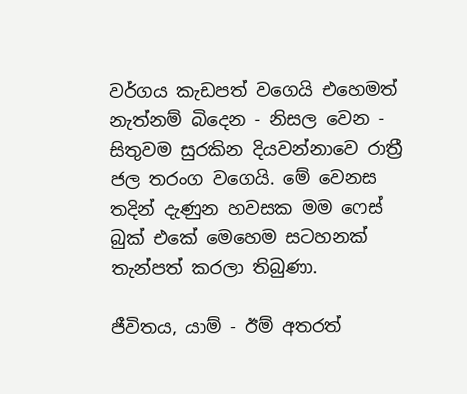වර්ගය කැඩපත් වගෙයි එහෙමත් නැත්නම් බිදෙන - නිසල වෙන - සිතුවම සුරකින දියවන්නාවෙ රාත්‍රී ජල තරංග වගෙයි. මේ වෙනස තදින් දැණුන හවසක මම ෆෙස් බුක් එකේ මෙහෙම සටහනක් තැන්පත් කරලා තිබුණා.

ජීවිතය, යාම් - ඊම් අතරත්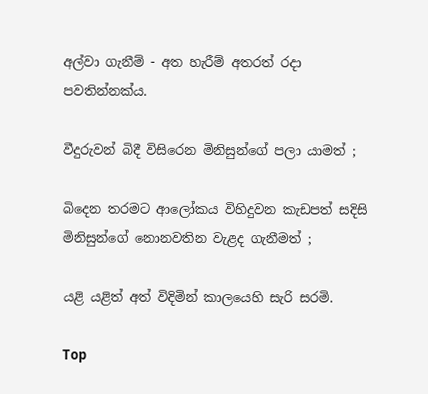අල්වා ගැනීම් - අත හැරීම් අතරත් රදා පවතින්නක්ය.

වීදුරුවන් බිදී විසිරෙන මිනිසුන්ගේ පලා යාමත් ;

බිදෙන තරමට ආලෝකය විහිදුවන කැඩපත් සදිසි මිනිසුන්ගේ නොනවතින වැළද ගැනීමත් ;

යළි යළිත් අත් විදිමින් කාලයෙහි සැරි සරමි.

Top